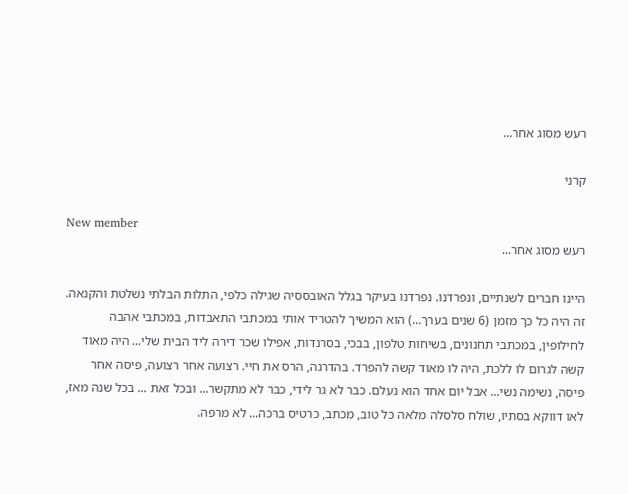רעש מסוג אחר...

קרני

New member
רעש מסוג אחר...

היינו חברים לשנתיים, ונפרדנו. נפרדנו בעיקר בגלל האובססיה שגילה כלפי, התלות הבלתי נשלטת והקנאה. זה היה כל כך מזמן (6 שנים בערך...) הוא המשיך להטריד אותי במכתבי התאבדות, במכתבי אהבה לחילופין, במכתבי תחנונים, בשיחות טלפון, בבכי, בסרנדות, אפילו שכר דירה ליד הבית שלי... היה מאוד קשה לגרום לו ללכת, היה לו מאוד קשה להפרד. בהדרגה, הרס את חיי. רצועה אחר רצועה, פיסה אחר פיסה, נשימה נשי... אבל יום אחד הוא נעלם. כבר לא גר לידי, כבר לא מתקשר... ובכל זאת ... בכל שנה מאז, לאו דווקא בסתיו, שולח סלסלה מלאה כל טוב, מכתב, כרטיס ברכה... לא מרפה.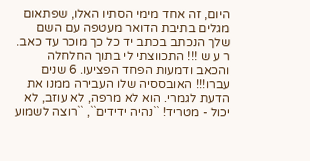היום, זה אחד מימי הסתיו האלו, שפתאום מגלים בתיבת הדואר מעטפה עם השם שלך הנכתב בכתב יד כל כך מוכר עד כאב. ר ע ש !!! התכווצתי לי בתוך החלחלה והכאב ודמעות הפחד הפציעו. 6 שנים עברו!!! האובססיה שלו העבירה ממנו את הדעת לגמרי. הוא לא מרפה, לא עוזב, לא יכול - מטריד! ``נהיה ידידים``, ``רוצה לשמוע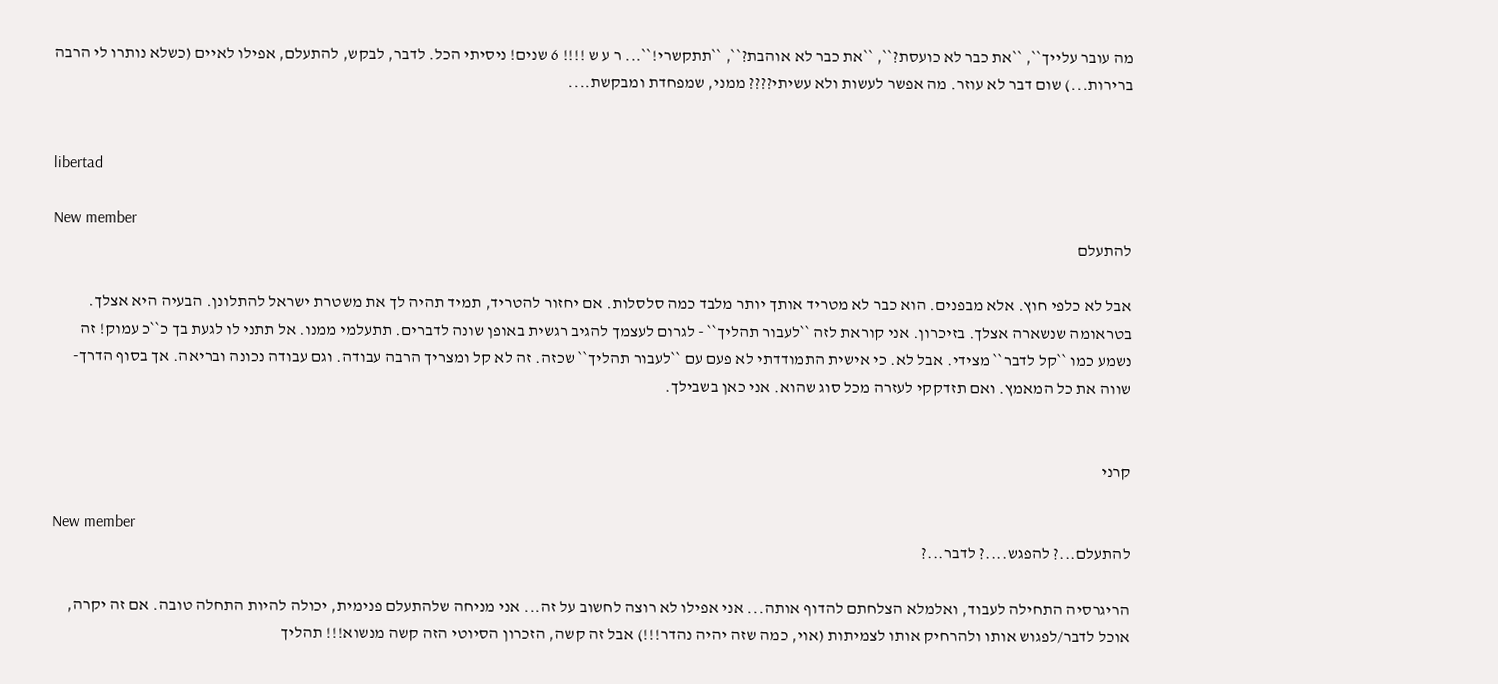מה עובר עלייך``, ``את כבר לא כועסת?``, ``את כבר לא אוהבת?``, ``תתקשרי!``... ר ע ש !!!! 6 שנים! ניסיתי הכל. לדבר, לבקש, להתעלם, אפילו לאיים (כשלא נותרו לי הרבה ברירות...) שום דבר לא עוזר. מה אפשר לעשות ולא עשיתי???? ממני, שמפחדת ומבקשת....


libertad

New member
להתעלם

אבל לא כלפי חוץ. אלא מבפנים. הוא כבר לא מטריד אותך יותר מלבד כמה סלסלות. אם יחזור להטריד, תמיד תהיה לך את משטרת ישראל להתלונן. הבעיה היא אצלך. בטראומה שנשארה אצלך. בזיכרון. אני קוראת לזה ``לעבור תהליך`` - לגרום לעצמך להגיב רגשית באופן שונה לדברים. תתעלמי ממנו. אל תתני לו לגעת בך כ``כ עמוק! זה נשמע כמו ``קל לדבר`` מצידי. אבל לא. כי אישית התמודדתי לא פעם עם ``לעבור תהליך`` שכזה. זה לא קל ומצריך הרבה עבודה. וגם עבודה נכונה ובריאה. אך בסוף הדרך- שווה את כל המאמץ. ואם תזדקקי לעזרה מכל סוג שהוא. אני כאן בשבילך.


קרני

New member
להתעלם...? להפגש....? לדבר...?

הריגרסיה התחילה לעבוד, ואלמלא הצלחתם להדוף אותה... אני אפילו לא רוצה לחשוב על זה... אני מניחה שלהתעלם פנימית, יכולה להיות התחלה טובה. אם זה יקרה, אוכל לדבר/לפגוש אותו ולהרחיק אותו לצמיתות (אוי, כמה שזה יהיה נהדר!!!) אבל זה קשה, הזכרון הסיוטי הזה קשה מנשוא!!! תהליך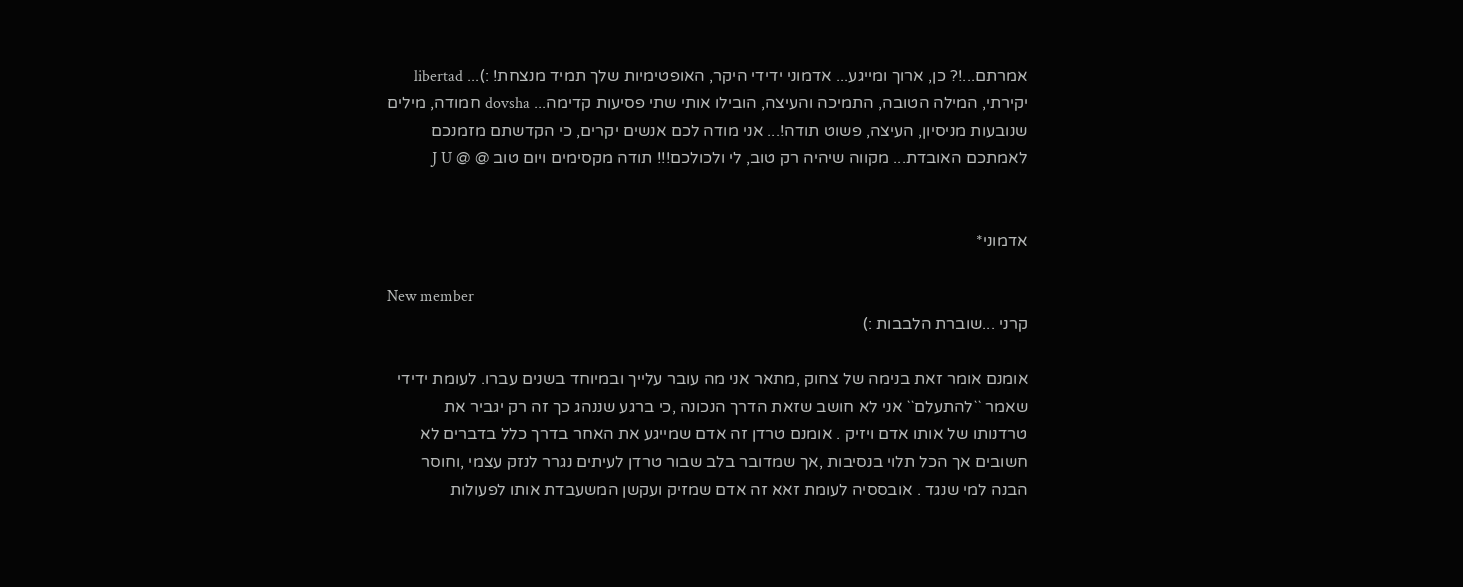אמרתם...!? כן, ארוך ומייגע... אדמוני ידידי היקר, האופטימיות שלך תמיד מנצחת! :)... libertad יקירתי, המילה הטובה, התמיכה והעיצה, הובילו אותי שתי פסיעות קדימה... dovsha חמודה, מילים שנובעות מניסיון, העיצה, פשוט תודה!... אני מודה לכם אנשים יקרים, כי הקדשתם מזמנכם לאמתכם האובדת... מקווה שיהיה רק טוב, לי ולכולכם!!! תודה מקסימים ויום טוב @ @ J U


אדמוני*

New member
קרני ...שוברת הלבבות :)

אומנם אומר זאת בנימה של צחוק ,מתאר אני מה עובר עלייך ובמיוחד בשנים עברו. לעומת ידידי שאמר ``להתעלם`` אני לא חושב שזאת הדרך הנכונה ,כי ברגע שננהג כך זה רק יגביר את טרדנותו של אותו אדם ויזיק . אומנם טרדן זה אדם שמייגע את האחר בדרך כלל בדברים לא חשובים אך הכל תלוי בנסיבות ,אך שמדובר בלב שבור טרדן לעיתים נגרר לנזק עצמי ,וחוסר הבנה למי שנגד . אובססיה לעומת זאא זה אדם שמזיק ועקשן המשעבדת אותו לפעולות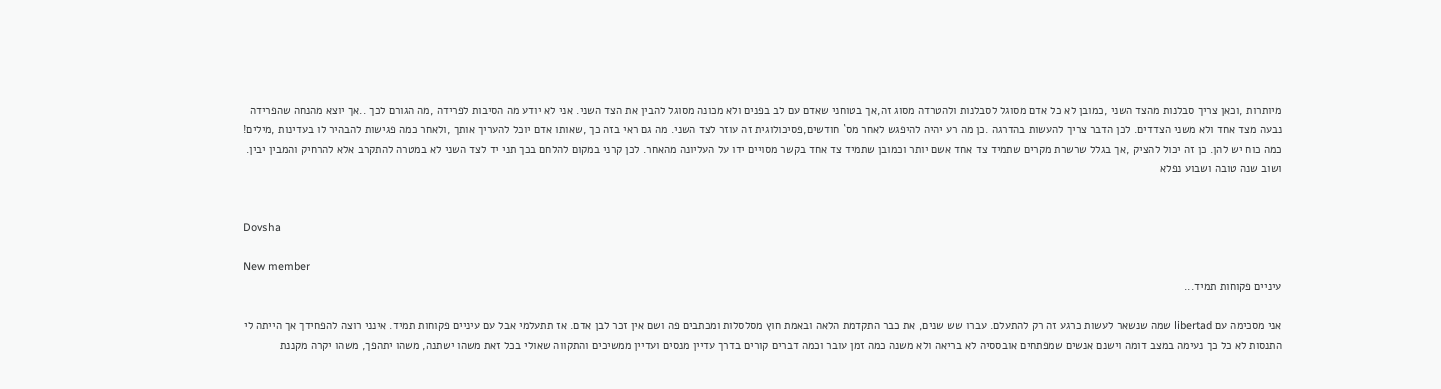מיותרות ,וכאן צריך סבלנות מהצד השני ,כמובן לא כל אדם מסוגל לסבלנות ולהטרדה מסוג זה,אך בטוחני שאדם עם לב בפנים ולא מכונה מסוגל להבין את הצד השני. אני לא יודע מה הסיבות לפרידה ,מה הגורם לכך ..אך יוצא מהנחה שהפרידה נבעה מצד אחד ולא משני הצדדים. לכן הדבר צריך להעשות בהדרגה .כן מה רע יהיה להיפגש לאחר מס` חודשים,פסיכולוגית זה עוזר לצד השני. מה גם ראי בזה כך ,שאותו אדם יוכל להעריך אותך ,ולאחר כמה פגישות להבהיר לו בעדינות ,מילים! כמה כוח יש להן. כן זה יכול להציק ,אך בגלל שרשרת מקרים שתמיד צד אחד אשם יותר וכמובן שתמיד צד אחד בקשר מסויים ידו על העליונה מהאחר. לכן קרני במקום להלחם בכך תני יד לצד השני לא במטרה להתקרב אלא להרחיק והמבין יבין. ושוב שנה טובה ושבוע נפלא


Dovsha

New member
עיניים פקוחות תמיד...

אני מסכימה עם libertad שמה שנשאר לעשות כרגע זה רק להתעלם. עברו שש שנים, את כבר התקדמת הלאה ובאמת חוץ מסלסלות ומכתבים פה ושם אין זכר לבן אדם. אז תתעלמי אבל עם עיניים פקוחות תמיד. אינני רוצה להפחידך אך הייתה לי התנסות לא כל כך נעימה במצב דומה וישנם אנשים שמפתחים אובססיה לא בריאה ולא משנה כמה זמן עובר וכמה דברים קורים בדרך עדיין מנסים ועדיין ממשיכים והתקווה שאולי בכל זאת משהו ישתנה, משהו יתהפך, משהו יקרה מקננת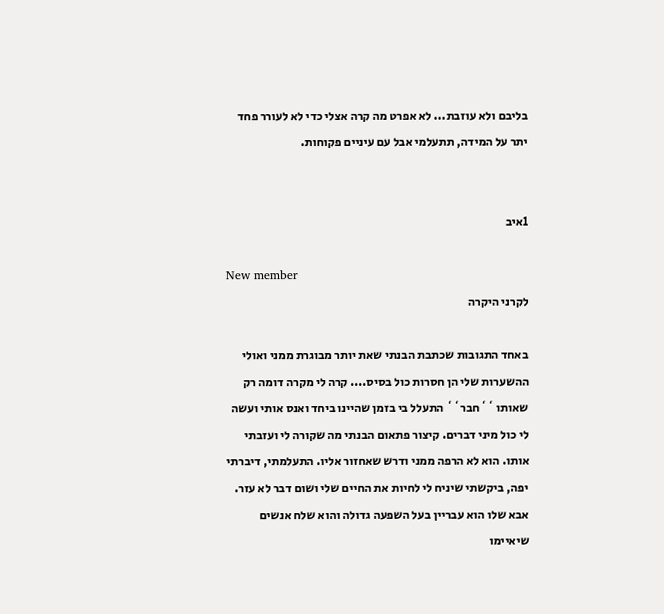בליבם ולא עוזבת... לא אפרט מה קרה אצלי כדי לא לעורר פחד יתר על המידה, תתעלמי אבל עם עיניים פקוחות.


1איב

New member
לקרני היקרה

באחד התגובות שכתבת הבנתי שאת יותר מבוגרת ממני ואולי ההשערות שלי הן חסרות כול בסיס.... קרה לי מקרה דומה רק שאותו ``חבר`` התעלל בי בזמן שהיינו ביחד ואנס אותי ועשה לי כול מיני דברים. קיצור פתאום הבנתי מה שקורה לי ועזבתי אותו. הוא לא הרפה ממני ודרש שאחזור אליו. התעלמתי, דיברתי יפה, ביקשתי שיניח לי לחיות את החיים שלי ושום דבר לא עזר. אבא שלו הוא עבריין בעל השפעה גדולה והוא שלח אנשים שיאיימו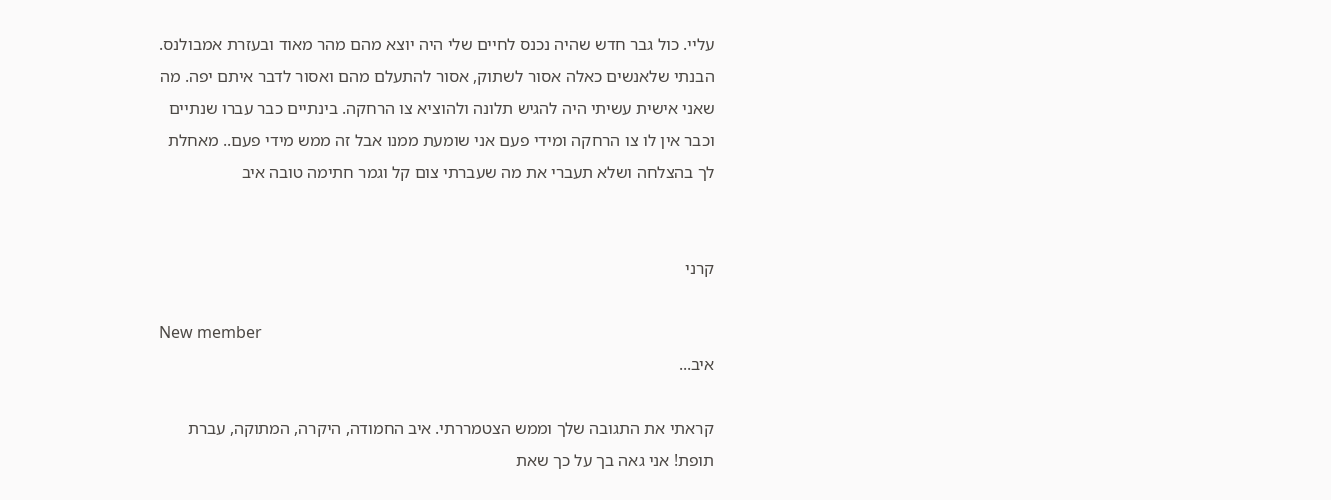עליי. כול גבר חדש שהיה נכנס לחיים שלי היה יוצא מהם מהר מאוד ובעזרת אמבולנס. הבנתי שלאנשים כאלה אסור לשתוק, אסור להתעלם מהם ואסור לדבר איתם יפה. מה שאני אישית עשיתי היה להגיש תלונה ולהוציא צו הרחקה. בינתיים כבר עברו שנתיים וכבר אין לו צו הרחקה ומידי פעם אני שומעת ממנו אבל זה ממש מידי פעם.. מאחלת לך בהצלחה ושלא תעברי את מה שעברתי צום קל וגמר חתימה טובה איב


קרני

New member
איב...

קראתי את התגובה שלך וממש הצטמררתי. איב החמודה, היקרה, המתוקה, עברת תופת! אני גאה בך על כך שאת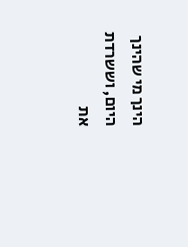הינך מי שהינך היום, וששרדת את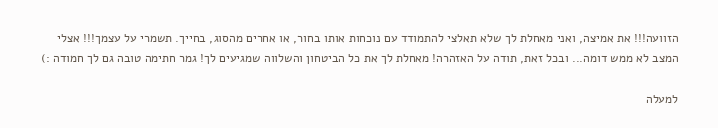הזוועה!!! את אמיצה, ואני מאחלת לך שלא תאלצי להתמודד עם נוכחות אותו בחור, או אחרים מהסוג, בחייך. תשמרי על עצמך!!! אצלי המצב לא ממש דומה... ובכל זאת, תודה על האזהרה! מאחלת לך את כל הביטחון והשלווה שמגיעים לך! גמר חתימה טובה גם לך חמודה :)

למעלה